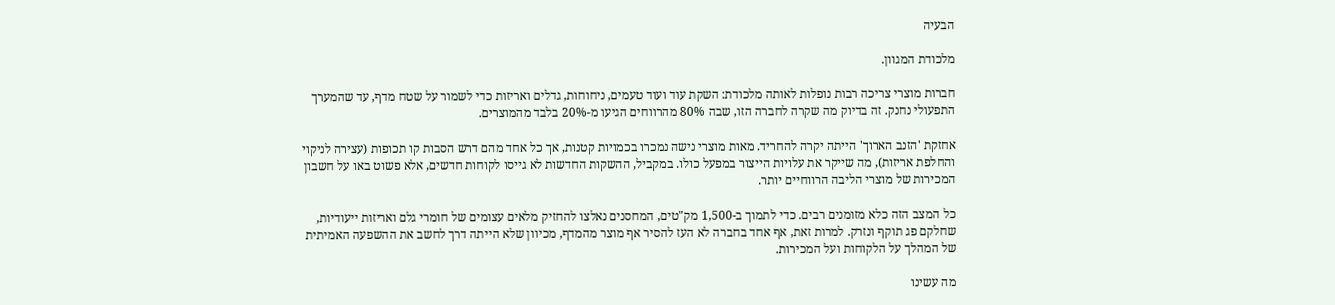הבעיה

מלכודת המגוון.

חברות מוצרי צריכה רבות נופלות לאותה מלכודת: השקת עוד ועוד טעמים, ניחוחות, גדלים ואריזות כדי לשמור על שטח מדף, עד שהמערך התפעולי נחנק. זה בדיוק מה שקרה לחברה הזו, שבה 80% מהרווחים הגיעו מ-20% בלבד מהמוצרים.

אחזקת 'הזנב הארוך' הייתה יקרה להחריד. מאות מוצרי נישה נמכרו בכמויות קטנות, אך כל אחד מהם דרש הסבות קו תכופות (עצירה לניקוי והחלפת אריזות), מה שייקר את עלויות הייצור במפעל כולו. במקביל, ההשקות החדשות לא גייסו לקוחות חדשים, אלא פשוט באו על חשבון המכירות של מוצרי הליבה הרווחיים יותר.

כל המצב הזה כלא מזומנים רבים. כדי לתמוך ב-1,500 מק"טים, המחסנים נאלצו להחזיק מלאים עצומים של חומרי גלם ואריזות ייעודיות, שחלקם פג תוקף ונזרק. למרות זאת, אף אחד בחברה לא העז להסיר אף מוצר מהמדף, מכיוון שלא הייתה דרך לחשב את ההשפעה האמיתית של המהלך על הלקוחות ועל המכירות.

מה עשינו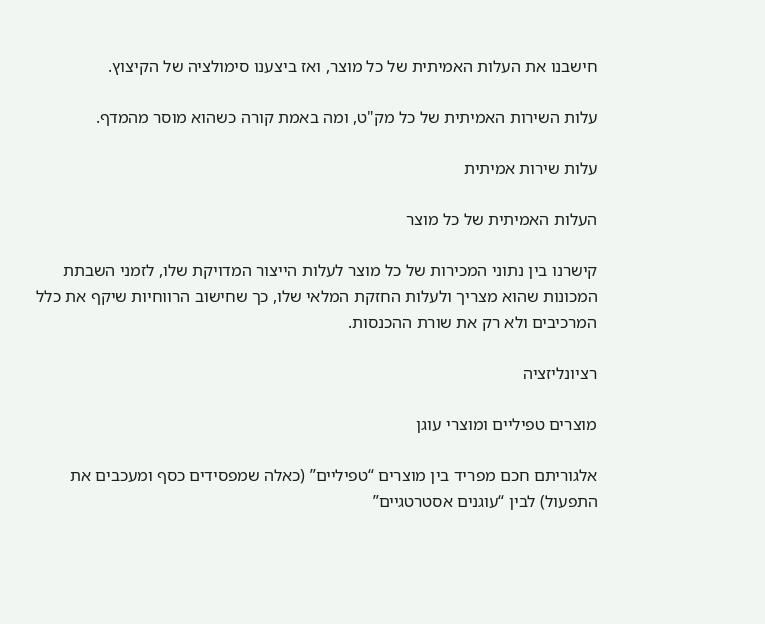חישבנו את העלות האמיתית של כל מוצר, ואז ביצענו סימולציה של הקיצוץ.

עלות השירות האמיתית של כל מק"ט, ומה באמת קורה כשהוא מוסר מהמדף.

עלות שירות אמיתית

העלות האמיתית של כל מוצר

קישרנו בין נתוני המכירות של כל מוצר לעלות הייצור המדויקת שלו, לזמני השבתת המכונות שהוא מצריך ולעלות החזקת המלאי שלו, כך שחישוב הרווחיות שיקף את כלל המרכיבים ולא רק את שורת ההכנסות.

רציונליזציה

מוצרים טפיליים ומוצרי עוגן

אלגוריתם חכם מפריד בין מוצרים “טפיליים” (כאלה שמפסידים כסף ומעכבים את התפעול) לבין “עוגנים אסטרטגיים”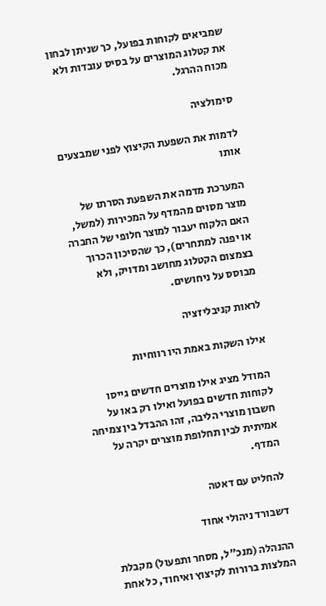שמביאים לקוחות בפועל, כך שניתן לבחון את קטלוג המוצרים על בסיס עובדות ולא מכוח ההרגל.

סימולציה

לדמות את השפעת הקיצוץ לפני שמבצעים אותו

המערכת מדמה את השפעת הסרתו של מוצר מסוים מהמדף על המכירות (למשל, האם הלקוח יעבור למוצר חלופי של החברה או יפנה למתחרים), כך שהסיכון הכרוך בצמצום הקטלוג מחושב ומדויק, ולא מבוסס על ניחושים.

לראות קניבליזציה

אילו השקות באמת היו רווחיות

המודל מציג אילו מוצרים חדשים גייסו לקוחות חדשים בפועל ואילו רק באו על חשבון מוצרי הליבה, זהו ההבדל בין צמיחה אמיתית לבין תחלופת מוצרים יקרה על המדף.

להחליט עם דאטה

דשבורד ניהולי אחוד

ההנהלה (מנכ"ל, מסחר ותפעול) מקבלת המלצות ברורות לקיצוץ ואיחוד, כל אחת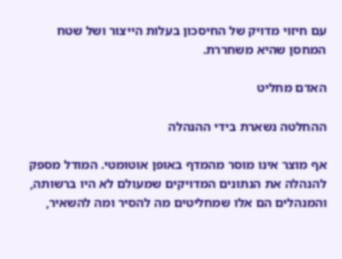עם חיזוי מדויק של החיסכון בעלות הייצור ושל שטח המחסן שהיא משחררת.

האדם מחליט

ההחלטה נשארת בידי ההנהלה

אף מוצר אינו מוסר מהמדף באופן אוטומטי. המודל מספק להנהלה את הנתונים המדויקים שמעולם לא היו ברשותה, והמנהלים הם אלו שמחליטים מה להסיר ומה להשאיר,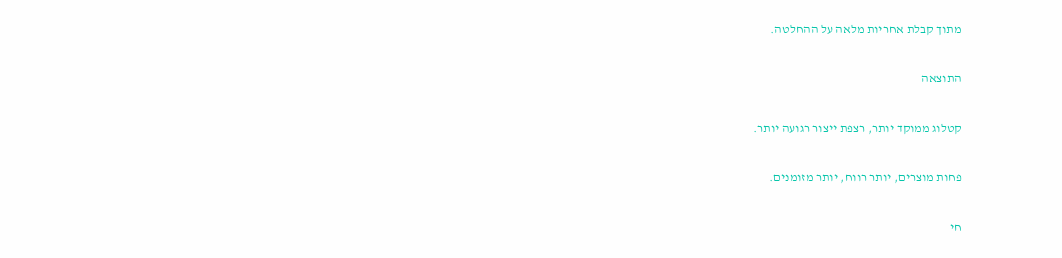מתוך קבלת אחריות מלאה על ההחלטה.

התוצאה

קטלוג ממוקד יותר, רצפת ייצור רגועה יותר.

פחות מוצרים, יותר רווח, יותר מזומנים.

חי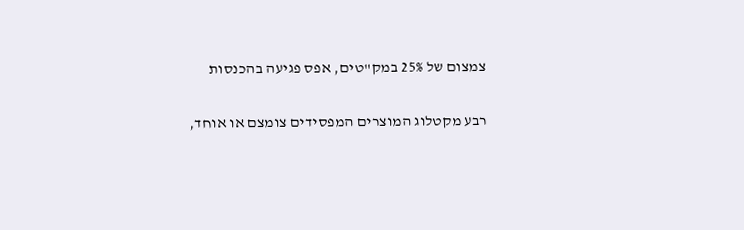צמצום של 25% במק"טים, אפס פגיעה בהכנסות

רבע מקטלוג המוצרים המפסידים צומצם או אוחד,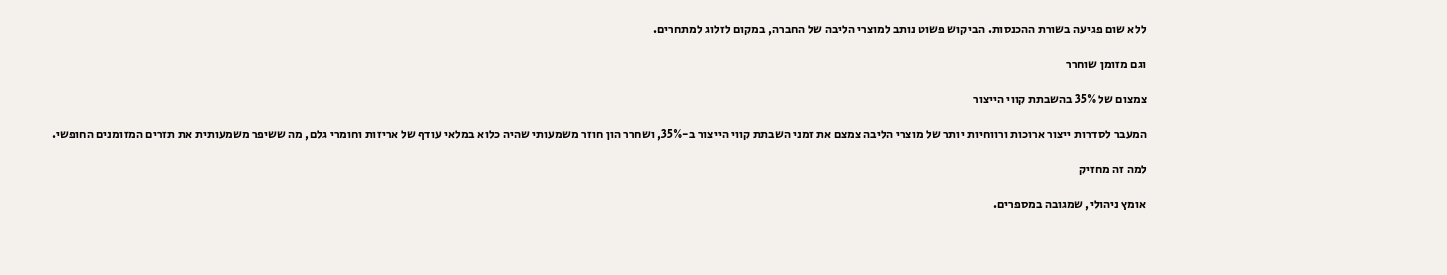ללא שום פגיעה בשורת ההכנסות. הביקוש פשוט נותב למוצרי הליבה של החברה, במקום לזלוג למתחרים.

וגם מזומן שוחרר

צמצום של 35% בהשבתת קווי הייצור

המעבר לסדרות ייצור ארוכות ורווחיות יותר של מוצרי הליבה צמצם את זמני השבתת קווי הייצור ב-35%, ושחרר הון חוזר משמעותי שהיה כלוא במלאי עודף של אריזות וחומרי גלם, מה ששיפר משמעותית את תזרים המזומנים החופשי.

למה זה מחזיק

אומץ ניהולי, שמגובה במספרים.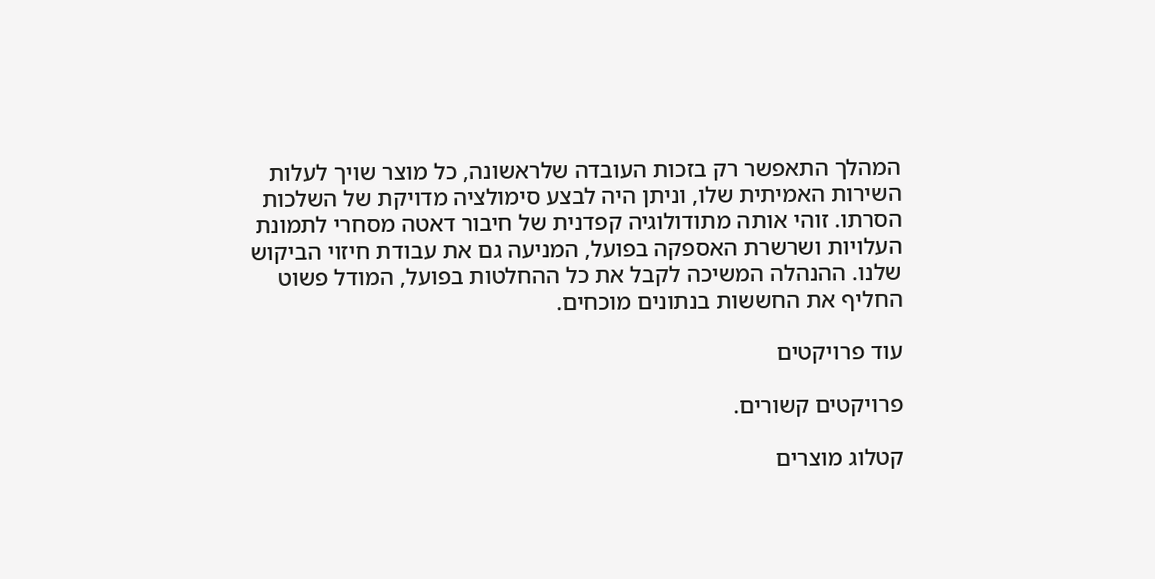המהלך התאפשר רק בזכות העובדה שלראשונה, כל מוצר שויך לעלות השירות האמיתית שלו, וניתן היה לבצע סימולציה מדויקת של השלכות הסרתו. זוהי אותה מתודולוגיה קפדנית של חיבור דאטה מסחרי לתמונת העלויות ושרשרת האספקה בפועל, המניעה גם את עבודת חיזוי הביקוש שלנו. ההנהלה המשיכה לקבל את כל ההחלטות בפועל, המודל פשוט החליף את החששות בנתונים מוכחים.

עוד פרויקטים

פרויקטים קשורים.

קטלוג מוצרים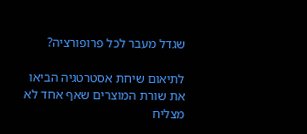שגדל מעבר לכל פרופורציה?

לתיאום שיחת אסטרטגיה הביאו את שורת המוצרים שאף אחד לא מצליח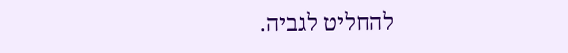להחליט לגביה.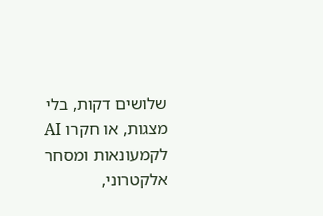שלושים דקות, בלי מצגות, או חקרו AI לקמעונאות ומסחר אלקטרוני,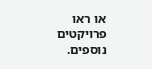או ראו פרויקטים נוספים.